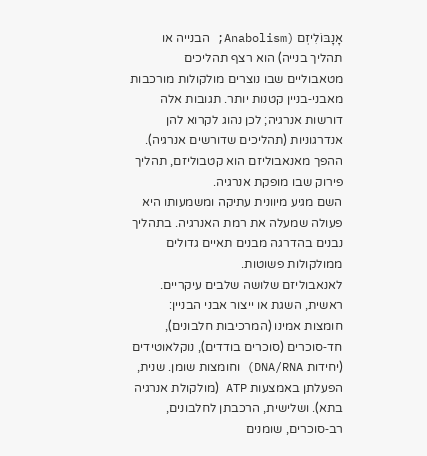אָנָבּוֹלִיזְם (Anabolism; הבנייה או תהליך בנייה) הוא רצף תהליכים מטאבוליים שבו נוצרים מולקולות מורכבות מאבני‑בניין קטנות יותר. תגובות אלה דורשות אנרגיה; לכן נהוג לקרוא להן אנדרגוניות (תהליכים שדורשים אנרגיה). ההפך מאנאבוליזם הוא קטבוליזם, תהליך פירוק שבו מופקת אנרגיה.
השם מגיע מיוונית עתיקה ומשמעותו היא פעולה שמעלה את רמת האנרגיה. בתהליך נבנים בהדרגה מבנים תאיים גדולים ממולקולות פשוטות.
לאנאבוליזם שלושה שלבים עיקריים. ראשית, השגת או ייצור אבני הבניין: חומצות אמינו (המרכיבות חלבונים), חד‑סוכרים (סוכרים בודדים), נוקלאוטידים (יחידות DNA/RNA) וחומצות שומן. שנית, הפעלתן באמצעות ATP (מולקולת אנרגיה בתא). ושלישית, הרכבתן לחלבונים, רב‑סוכרים, שומנים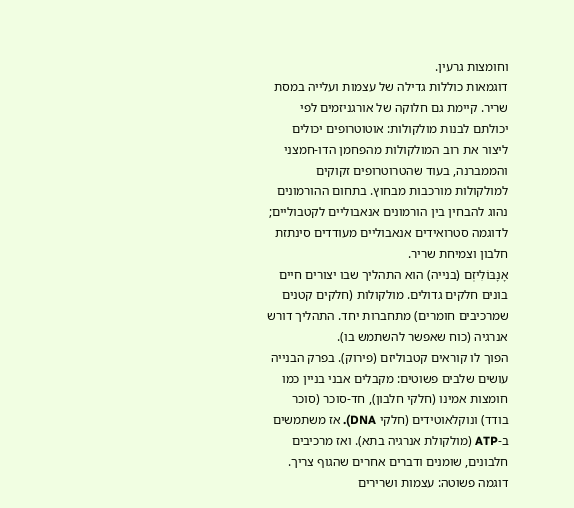וחומצות גרעין.
דוגמאות כוללות גדילה של עצמות ועלייה במסת שריר. קיימת גם חלוקה של אורגניזמים לפי יכולתם לבנות מולקולות: אוטוטרופים יכולים ליצור את רוב המולקולות מהפחמן הדו‑חמצני והממברנה, בעוד שהטרוטרופים זקוקים למולקולות מורכבות מבחוץ. בתחום ההורמונים נהוג להבחין בין הורמונים אנאבוליים לקטבוליים; לדוגמה סטרואידים אנאבוליים מעודדים סינתזת חלבון וצמיחת שריר.
אָנָבּוֹלִיזְם (בנייה) הוא התהליך שבו יצורים חיים בונים חלקים גדולים. מולקולות (חלקים קטנים שמרכיבים חומרים) מתחברות יחד. התהליך דורש אנרגיה (כוח שאפשר להשתמש בו).
הפוך לו קוראים קטבוליזם (פירוק). בפרק הבנייה עושים שלבים פשוטים: מקבלים אבני בניין כמו חומצות אמינו (חלקי חלבון), חד‑סוכר (סוכר בודד) ונוקלאוטידים (חלקי DNA). אז משתמשים ב‑ATP (מולקולת אנרגיה בתא). ואז מרכיבים חלבונים, שומנים ודברים אחרים שהגוף צריך.
דוגמה פשוטה: עצמות ושרירים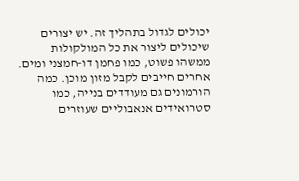יכולים לגדול בתהליך זה. יש יצורים שיכולים ליצור את כל המולקולות ממשהו פשוט, כמו פחמן דו‑חמצני ומים. אחרים חייבים לקבל מזון מוכן. כמה הורמונים גם מעודדים בנייה, כמו סטרואידים אנאבוליים שעוזרים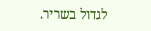לגדול בשריר.